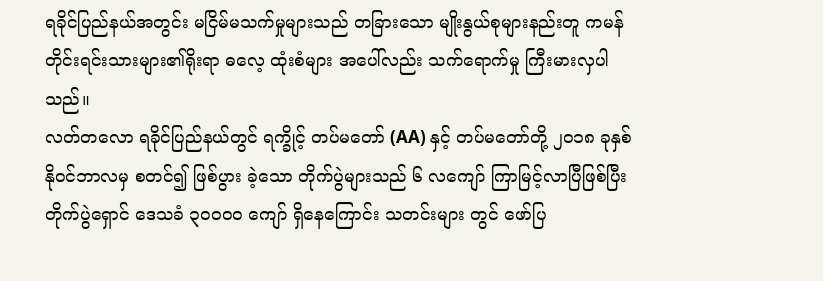ရခိုင်ပြည်နယ်အတွင်း မငြိမ်မသက်မှုများသည် တခြားသော မျိုးနွယ်စုများနည်းတူ ကမန် တိုင်းရင်းသားများ၏ရိုးရာ ဓလေ့ ထုံးစံများ အပေါ်လည်း သက်ရောက်မှု ကြီးမားလှပါသည်။
လတ်တလော ရခိုင်ပြည်နယ်တွင် ရက္ခိုင့် တပ်မတော် (AA) နှင့် တပ်မတော်တို့ ၂၀၁၈ ခုနှစ် နိုဝင်ဘာလမှ စတင်၍ ဖြစ်ပွား ခဲ့သော တိုက်ပွဲများသည် ၆ လကျော် ကြာမြင့်လာပြီဖြစ်ပြီး တိုက်ပွဲရှောင် ဒေသခံ ၃၀၀၀၀ ကျော် ရှိနေကြောင်း သတင်းများ တွင် ဖော်ပြ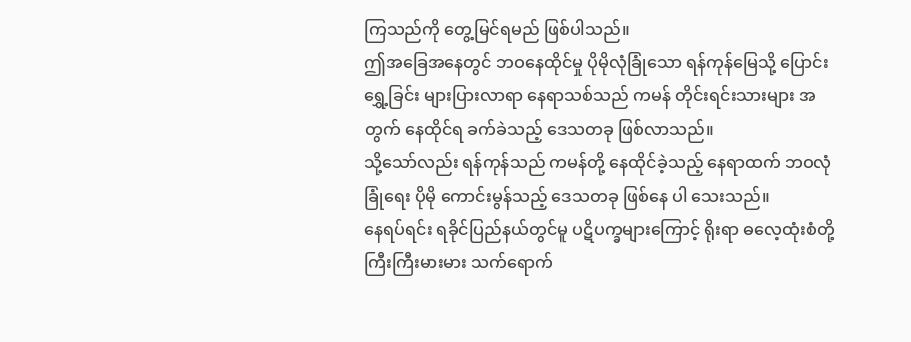ကြသည်ကို တွေ့မြင်ရမည် ဖြစ်ပါသည်။
ဤအခြေအနေတွင် ဘဝနေထိုင်မှု ပိုမိုလုံခြုံသော ရန်ကုန်မြေသို့ ပြောင်းရွှေ့ခြင်း များပြားလာရာ နေရာသစ်သည် ကမန် တိုင်းရင်းသားများ အတွက် နေထိုင်ရ ခက်ခဲသည့် ဒေသတခု ဖြစ်လာသည်။
သို့သော်လည်း ရန်ကုန်သည် ကမန်တို့ နေထိုင်ခဲ့သည့် နေရာထက် ဘဝလုံခြုံရေး ပိုမို ကောင်းမွန်သည့် ဒေသတခု ဖြစ်နေ ပါ သေးသည်။
နေရပ်ရင်း ရခိုင်ပြည်နယ်တွင်မူ ပဋိပက္ခများကြောင့် ရိုးရာ ဓလေ့ထုံးစံတို့ ကြီးကြီးမားမား သက်ရောက်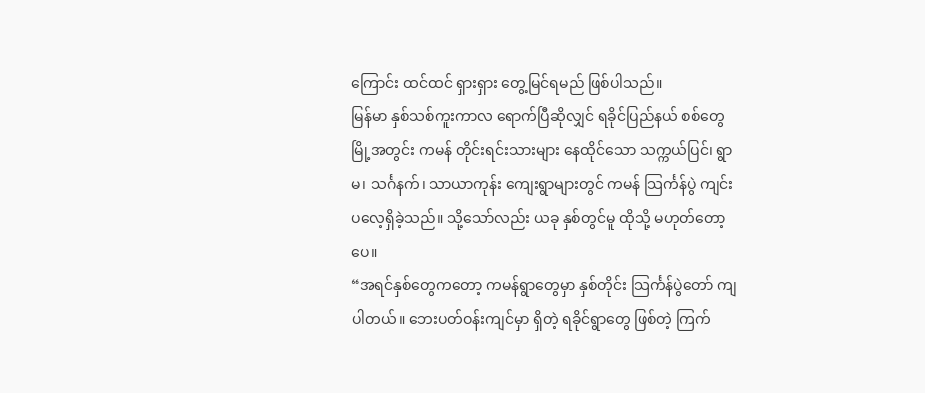ကြောင်း ထင်ထင် ရှားရှား တွေ့မြင်ရမည် ဖြစ်ပါသည်။
မြန်မာ နှစ်သစ်ကူးကာလ ရောက်ပြီဆိုလျှင် ရခိုင်ပြည်နယ် စစ်တွေ မြို့အတွင်း ကမန် တိုင်းရင်းသားများ နေထိုင်သော သက္ကယ်ပြင်၊ ရွာမ၊ သင်္ဂနက်၊ သာယာကုန်း ကျေးရွာများတွင် ကမန် သြင်္ကန်ပွဲ ကျင်းပလေ့ရှိခဲ့သည်။ သို့သော်လည်း ယခု နှစ်တွင်မူ ထိုသို့ မဟုတ်တော့ပေ။
“အရင်နှစ်တွေကတော့ ကမန်ရွာတွေမှာ နှစ်တိုင်း သြင်္ကန်ပွဲတော် ကျပါတယ်။ ဘေးပတ်ဝန်းကျင်မှာ ရှိတဲ့ ရခိုင်ရွာတွေ ဖြစ်တဲ့ ကြက်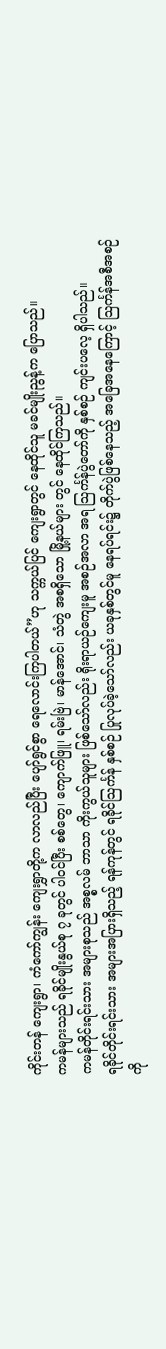ကိုင်းတန် ကျေးရွာ၊ ကံကော်ကျွန်း ကျေးရွှာတို့က လာလည်ပြီး ပျော်ရွင်စွာ ရေလောင်းကြပါတယ်”ဟု သက္ကယ်ပြင် ကျေးရွာတွင် နေထိုင်သူ မခင်မျိုးညွန့်က ပြောသည်။
ကမန်များသည် ရခိုင်မျိုးနွယ်စု ၇ ခုတွင် ပါဝင်ပြီး စစ်တွေ၊ ကျောက်ဖြူ၊ ရမ်းဗြဲ၊ မာန်အောင်၊ သံတွဲ အစရှိသော မြို့နယ်များ တွင် နေထိုင်ကြသည်။
ကမန်တိုင်းရင်းသား အများစုသည် အစ္စလမ် ဘာသာ ကိုးကွယ်သူများ ဖြစ်သော်လည်း ရိုးရာယဉ်ကျေးမူ အစဉ်အလာ အရ သြင်္ကန်ပွဲတော်ကို နှစ်စဉ် ကျင်းပလေ့ ရှိပါသည်။
ရခိုင်တိုင်းရင်းသား အများအပြားရှိသည့် ရန်ကုန်တွင် ရခိုင်သြင်္ကန် နှစ်စဉ် ပြုလုပ်ခဲ့သော်လည်း ယခုနှစ်တွင်မူ နေရပ်ရင်း၌ တိုက်ပွဲဖြစ်နေသည့် အခြေအနေကြောင့် သြင်္ကန်အစီအစဉ်ကို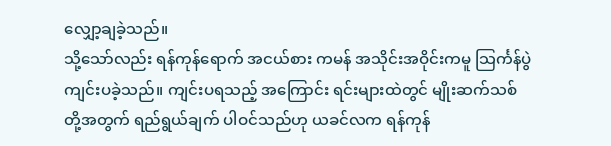လျှော့ချခဲ့သည်။
သို့သော်လည်း ရန်ကုန်ရောက် အငယ်စား ကမန် အသိုင်းအဝိုင်းကမူ သြင်္ကန်ပွဲ ကျင်းပခဲ့သည်။ ကျင်းပရသည့် အကြောင်း ရင်းများထဲတွင် မျိုးဆက်သစ်တို့အတွက် ရည်ရွယ်ချက် ပါဝင်သည်ဟု ယခင်လက ရန်ကုန်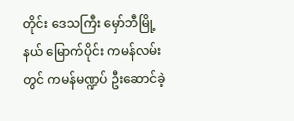တိုင်း ဒေသကြီး မှော်ဘီမြို့နယ် မြောက်ပိုင်း ကမန်လမ်းတွင် ကမန်မဏ္ဍပ် ဦးဆောင်ခဲ့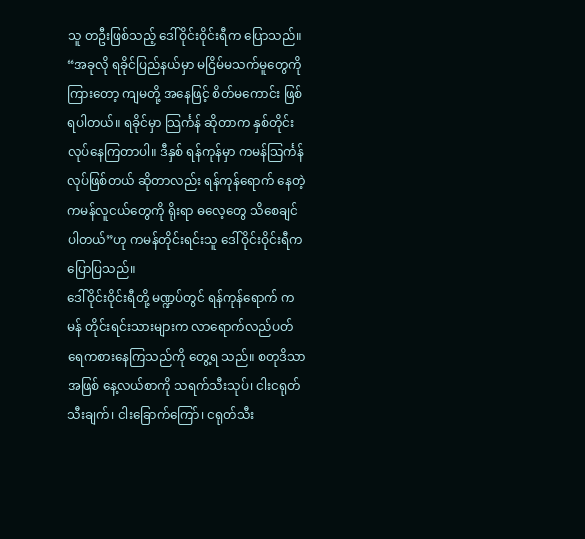သူ တဦးဖြစ်သည့် ဒေါ်ဝိုင်းဝိုင်းရီက ပြောသည်။
“အခုလို ရခိုင်ပြည်နယ်မှာ မငြိမ်မသက်မူတွေကို ကြားတော့ ကျမတို့ အနေဖြင့် စိတ်မကောင်း ဖြစ်ရပါတယ်။ ရခိုင်မှာ သြင်္ကန် ဆိုတာက နှစ်တိုင်းလုပ်နေကြတာပါ။ ဒီနှစ် ရန်ကုန်မှာ ကမန်သြင်္ကန် လုပ်ဖြစ်တယ် ဆိုတာလည်း ရန်ကုန်ရောက် နေတဲ့ ကမန်လူငယ်တွေကို ရိုးရာ ဓလေ့တွေ သိစေချင်ပါတယ်”ဟု ကမန်တိုင်းရင်းသူ ဒေါ်ဝိုင်းဝိုင်းရီက ပြောပြသည်။
ဒေါ်ဝိုင်းဝိုင်းရီတို့ မဏ္ဍပ်တွင် ရန်ကုန်ရောက် ကမန် တိုင်းရင်းသားများက လာရောက်လည်ပတ် ရေကစားနေကြသည်ကို တွေ့ရ သည်။ စတုဒိသာ အဖြစ် နေ့လယ်စာကို သရက်သီးသုပ်၊ ငါးငရုတ်သီးချက်၊ ငါးခြောက်ကြော်၊ ငရုတ်သီး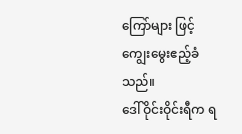ကြော်များ ဖြင့် ကျွေးမွေးဧည့်ခံသည်။
ဒေါ်ဝိုင်းဝိုင်းရီက ရ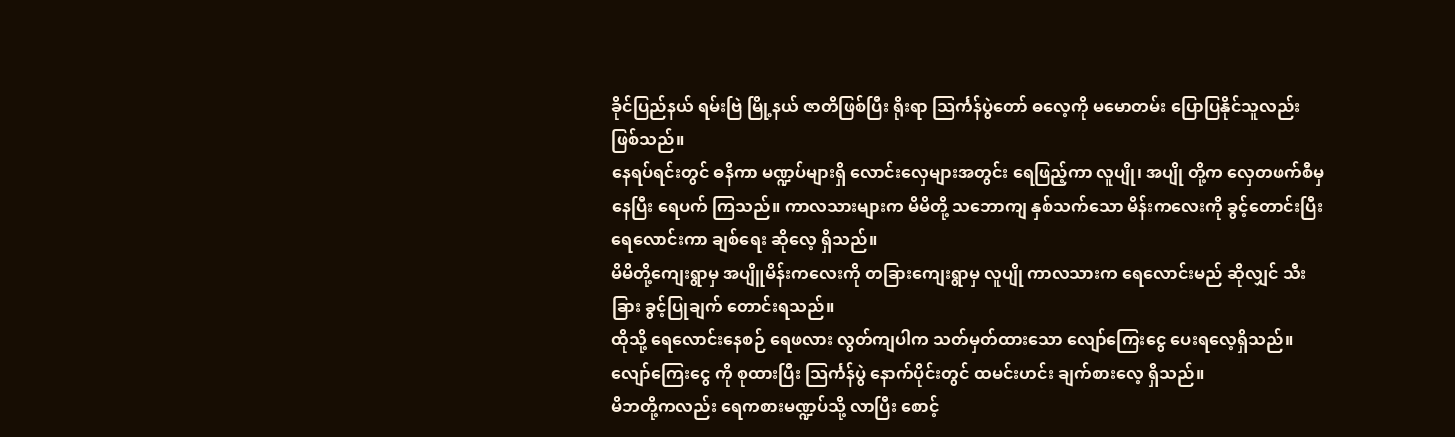ခိုင်ပြည်နယ် ရမ်းဗြဲ မြို့နယ် ဇာတိဖြစ်ပြီး ရိုးရာ သြင်္ကန်ပွဲတော် ဓလေ့ကို မမောတမ်း ပြောပြနိုင်သူလည်း ဖြစ်သည်။
နေရပ်ရင်းတွင် ဓနိကာ မဏ္ဍပ်များရှိ လောင်းလှေများအတွင်း ရေဖြည့်ကာ လူပျို၊ အပျို တို့က လှေတဖက်စီမှနေပြီး ရေပက် ကြသည်။ ကာလသားများက မိမိတို့ သဘောကျ နှစ်သက်သော မိန်းကလေးကို ခွင့်တောင်းပြီး ရေလောင်းကာ ချစ်ရေး ဆိုလေ့ ရှိသည်။
မိမိတို့ကျေးရွာမှ အပျိူမိန်းကလေးကို တခြားကျေးရွာမှ လူပျို ကာလသားက ရေလောင်းမည် ဆိုလျှင် သီးခြား ခွင့်ပြုချက် တောင်းရသည်။
ထိုသို့ ရေလောင်းနေစဉ် ရေဖလား လွတ်ကျပါက သတ်မှတ်ထားသော လျော်ကြေးငွေ ပေးရလေ့ရှိသည်။ လျော်ကြေးငွေ ကို စုထားပြီး သြင်္ကန်ပွဲ နောက်ပိုင်းတွင် ထမင်းဟင်း ချက်စားလေ့ ရှိသည်။
မိဘတို့ကလည်း ရေကစားမဏ္ဍပ်သို့ လာပြီး စောင့်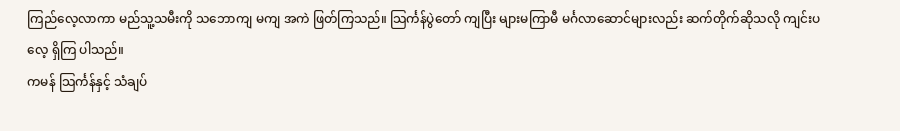ကြည်လေ့လာကာ မည်သူ့သမီးကို သဘောကျ မကျ အကဲ ဖြတ်ကြသည်။ သြင်္ကန်ပွဲတော် ကျပြီး များမကြာမီ မင်္ဂလာဆောင်များလည်း ဆက်တိုက်ဆိုသလို ကျင်းပလေ့ ရှိကြ ပါသည်။
ကမန် သြင်္ကန်နှင့် သံချပ်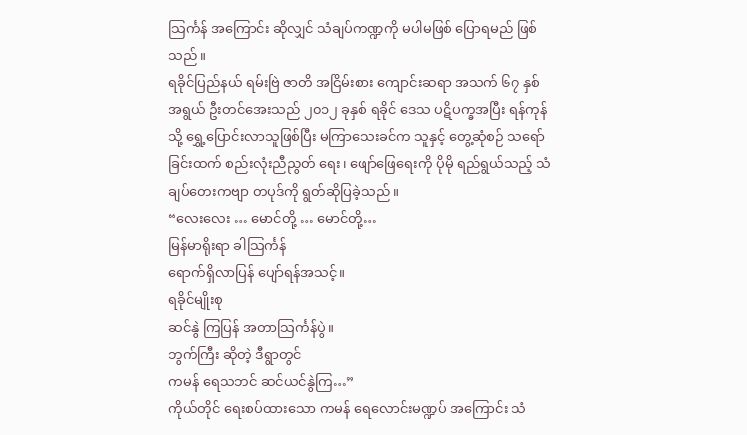သြင်္ကန် အကြောင်း ဆိုလျှင် သံချပ်ကဏ္ဍကို မပါမဖြစ် ပြောရမည် ဖြစ်သည်။
ရခိုင်ပြည်နယ် ရမ်းဗြဲ ဇာတိ အငြိမ်းစား ကျောင်းဆရာ အသက် ၆၇ နှစ် အရွယ် ဦးတင်အေးသည် ၂၀၁၂ ခုနှစ် ရခိုင် ဒေသ ပဋိပက္ခအပြီး ရန်ကုန်သို့ ရွှေ့ပြောင်းလာသူဖြစ်ပြီး မကြာသေးခင်က သူနှင့် တွေ့ဆုံစဉ် သရော်ခြင်းထက် စည်းလုံးညီညွတ် ရေး၊ ဖျော်ဖြေရေးကို ပိုမို ရည်ရွယ်သည့် သံချပ်တေးကဗျာ တပုဒ်ကို ရွတ်ဆိုပြခဲ့သည်။
“လေးလေး … မောင်တို့ … မောင်တို့…
မြန်မာရိုးရာ ခါသြင်္ကန်
ရောက်ရှိလာပြန် ပျော်ရန်အသင့်။
ရခိုင်မျိုးစု
ဆင်နွဲ ကြပြန် အတာသြင်္ကန်ပွဲ။
ဘွက်ကြီး ဆိုတဲ့ ဒီရွာတွင်
ကမန် ရေသဘင် ဆင်ယင်နွဲကြ…”
ကိုယ်တိုင် ရေးစပ်ထားသော ကမန် ရေလောင်းမဏ္ဍပ် အကြောင်း သံ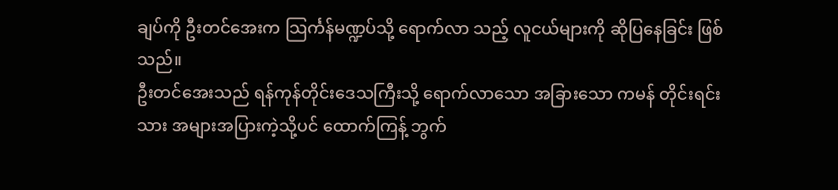ချပ်ကို ဦးတင်အေးက သြင်္ကန်မဏ္ဍပ်သို့ ရောက်လာ သည့် လူငယ်များကို ဆိုပြနေခြင်း ဖြစ်သည်။
ဦးတင်အေးသည် ရန်ကုန်တိုင်းဒေသကြီးသို့ ရောက်လာသော အခြားသော ကမန် တိုင်းရင်းသား အများအပြားကဲ့သို့ပင် ထောက်ကြန့် ဘွက်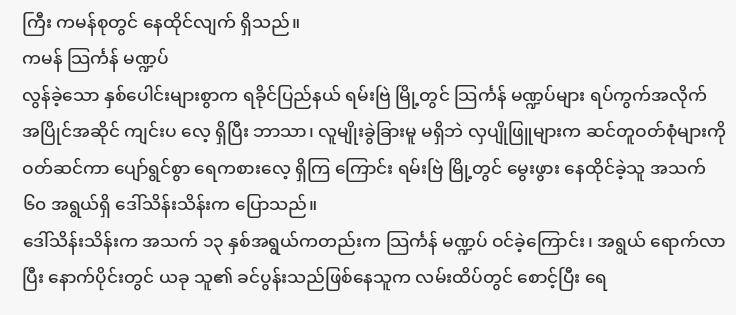ကြီး ကမန်စုတွင် နေထိုင်လျက် ရှိသည်။
ကမန် သြင်္ကန် မဏ္ဍပ်
လွန်ခဲ့သော နှစ်ပေါင်းများစွာက ရခိုင်ပြည်နယ် ရမ်းဗြဲ မြို့တွင် သြင်္ကန် မဏ္ဍပ်များ ရပ်ကွက်အလိုက် အပြိုင်အဆိုင် ကျင်းပ လေ့ ရှိပြီး ဘာသာ၊ လူမျိုးခွဲခြားမူ မရှိဘဲ လှပျိုဖြူများက ဆင်တူဝတ်စုံများကို ဝတ်ဆင်ကာ ပျော်ရွင်စွာ ရေကစားလေ့ ရှိကြ ကြောင်း ရမ်းဗြဲ မြို့တွင် မွေးဖွား နေထိုင်ခဲ့သူ အသက် ၆၀ အရွယ်ရှိ ဒေါ်သိန်းသိန်းက ပြောသည်။
ဒေါ်သိန်းသိန်းက အသက် ၁၃ နှစ်အရွယ်ကတည်းက သြင်္ကန် မဏ္ဍပ် ဝင်ခဲ့ကြောင်း၊ အရွယ် ရောက်လာပြီး နောက်ပိုင်းတွင် ယခု သူ၏ ခင်ပွန်းသည်ဖြစ်နေသူက လမ်းထိပ်တွင် စောင့်ပြီး ရေ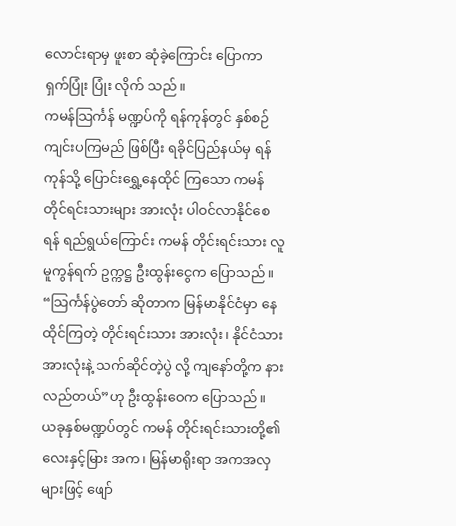လောင်းရာမှ ဖူးစာ ဆုံခဲ့ကြောင်း ပြောကာ ရှက်ပြုံး ပြုံး လိုက် သည်။
ကမန်သြင်္ကန် မဏ္ဍပ်ကို ရန်ကုန်တွင် နှစ်စဉ် ကျင်းပကြမည် ဖြစ်ပြီး ရခိုင်ပြည်နယ်မှ ရန်ကုန်သို့ ပြောင်းရွှေ့နေထိုင် ကြသော ကမန် တိုင်ရင်းသားများ အားလုံး ပါဝင်လာနိုင်စေရန် ရည်ရွယ်ကြောင်း ကမန် တိုင်းရင်းသား လူမူကွန်ရက် ဥက္ကဋ္ဌ ဦးထွန်းငွေက ပြောသည်။
“သြင်္ကန်ပွဲတော် ဆိုတာက မြန်မာနိုင်ငံမှာ နေထိုင်ကြတဲ့ တိုင်းရင်းသား အားလုံး၊ နိုင်ငံသား အားလုံးနဲ့ သက်ဆိုင်တဲ့ပွဲ လို့ ကျနော်တို့က နားလည်တယ်”ဟု ဦးထွန်းဝေက ပြောသည်။
ယခုနှစ်မဏ္ဍပ်တွင် ကမန် တိုင်းရင်းသားတို့၏ လေးနှင့်မြား အက၊ မြန်မာရိုးရာ အကအလှ များဖြင့် ဖျော်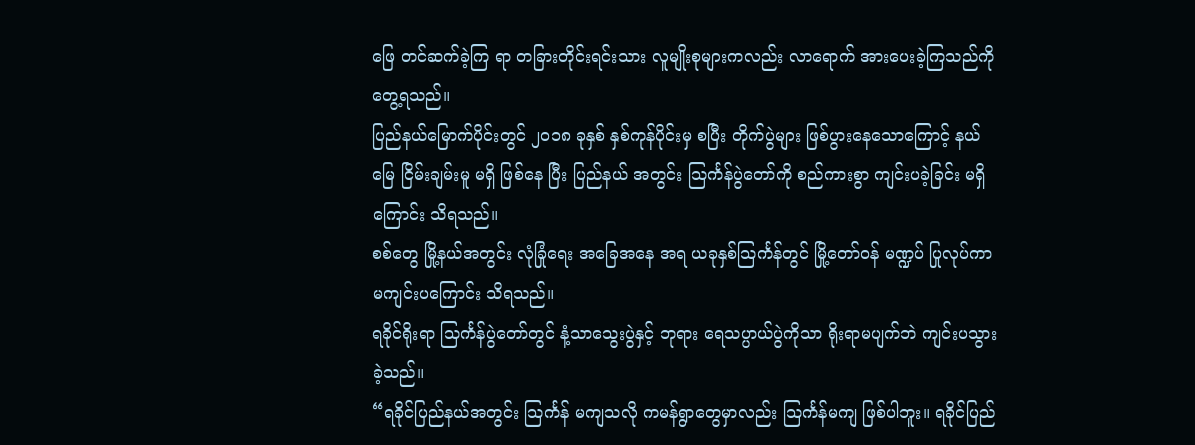ဖြေ တင်ဆက်ခဲ့ကြ ရာ တခြားတိုင်းရင်းသား လူမျိုးစုများကလည်း လာရောက် အားပေးခဲ့ကြသည်ကို တွေ့ရသည်။
ပြည်နယ်မြောက်ပိုင်းတွင် ၂၀၁၈ ခုနှစ် နှစ်ကုန်ပိုင်းမှ စပြီး တိုက်ပွဲများ ဖြစ်ပွားနေသောကြောင့် နယ်မြေ ငြိမ်းချမ်းမူ မရှိ ဖြစ်နေ ပြီး ပြည်နယ် အတွင်း သြင်္ကန်ပွဲတော်ကို စည်ကားစွာ ကျင်းပခဲ့ခြင်း မရှိကြောင်း သိရသည်။
စစ်တွေ မြို့နယ်အတွင်း လုံခြုံရေး အခြေအနေ အရ ယခုနှစ်သြင်္ကန်တွင် မြို့တော်ဝန် မဏ္ဍပ် ပြုလုပ်ကာ မကျင်းပကြောင်း သိရသည်။
ရခိုင်ရိုးရာ သြင်္ကန်ပွဲတော်တွင် နံ့သာသွေးပွဲနှင့် ဘုရား ရေသပ္ပာယ်ပွဲကိုသာ ရိုးရာမပျက်ဘဲ ကျင်းပသွားခဲ့သည်။
“ရခိုင်ပြည်နယ်အတွင်း သြင်္ကန် မကျသလို ကမန်ရွာတွေမှာလည်း သြင်္ကန်မကျ ဖြစ်ပါဘူး။ ရခိုင်ပြည်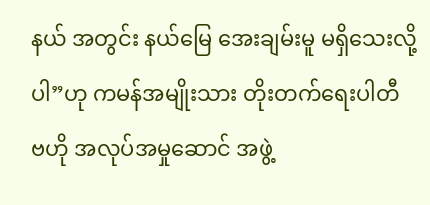နယ် အတွင်း နယ်မြေ အေးချမ်းမူ မရှိသေးလို့ပါ”ဟု ကမန်အမျိုးသား တိုးတက်ရေးပါတီ ဗဟို အလုပ်အမှုဆောင် အဖွဲ့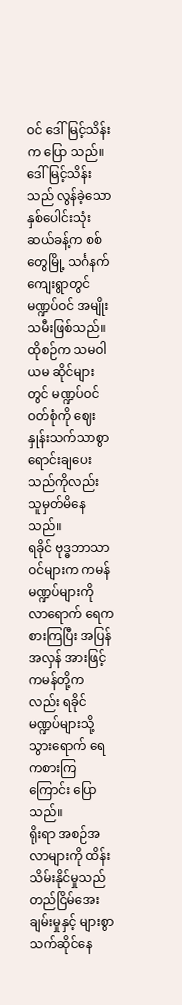ဝင် ဒေါ်မြင့်သိန်းက ပြော သည်။
ဒေါ်မြင့်သိန်းသည် လွန်ခဲ့သော နှစ်ပေါင်းသုံးဆယ်ခန့်က စစ်တွေမြို့ သင်္ဂနက်ကျေးရွာတွင် မဏ္ဍပ်ဝင် အမျိုးသမီးဖြစ်သည်။ ထိုစဉ်က သမဝါယမ ဆိုင်များတွင် မဏ္ဍပ်ဝင်ဝတ်စုံကို ဈေးနှုန်းသက်သာစွာ ရောင်းချပေးသည်ကိုလည်း သူမှတ်မိနေ သည်။
ရခိုင် ဗုဒ္ဓဘာသာဝင်များက ကမန်မဏ္ဍပ်များကို လာရောက် ရေကစားကြပြီး အပြန်အလှန် အားဖြင့် ကမန်တို့ကလည်း ရခိုင် မဏ္ဍပ်များသို့ သွားရောက် ရေကစားကြကြောင်း ပြောသည်။
ရိုးရာ အစဉ်အလာများကို ထိန်းသိမ်းနိုင်မှုသည် တည်ငြိမ်အေးချမ်းမှုနှင့် များစွာ သက်ဆိုင်နေ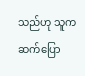သည်ဟု သူက ဆက်ပြော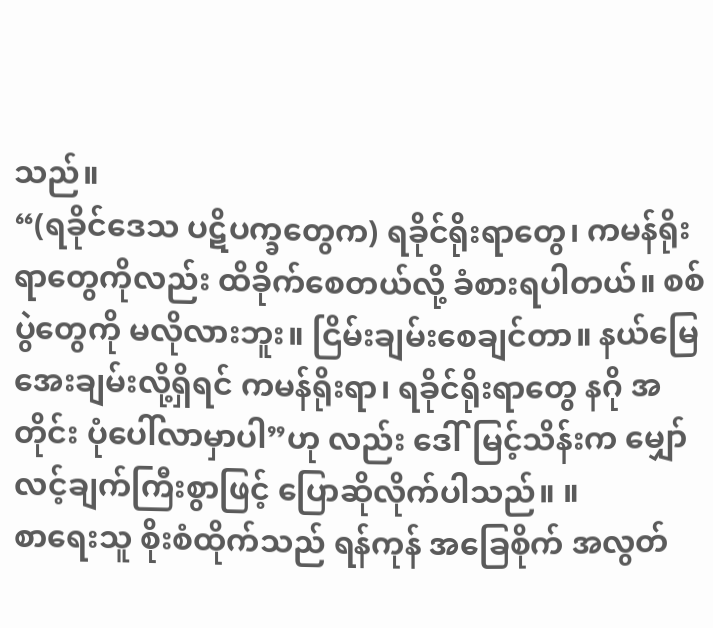သည်။
“(ရခိုင်ဒေသ ပဋိပက္ခတွေက) ရခိုင်ရိုးရာတွေ၊ ကမန်ရိုးရာတွေကိုလည်း ထိခိုက်စေတယ်လို့ ခံစားရပါတယ်။ စစ်ပွဲတွေကို မလိုလားဘူး။ ငြိမ်းချမ်းစေချင်တာ။ နယ်မြေအေးချမ်းလို့ရှိရင် ကမန်ရိုးရာ၊ ရခိုင်ရိုးရာတွေ နဂို အတိုင်း ပုံပေါ်လာမှာပါ”ဟု လည်း ဒေါ်မြင့်သိန်းက မျှော်လင့်ချက်ကြီးစွာဖြင့် ပြောဆိုလိုက်ပါသည်။ ။
စာရေးသူ စိုးစံထိုက်သည် ရန်ကုန် အခြေစိုက် အလွတ်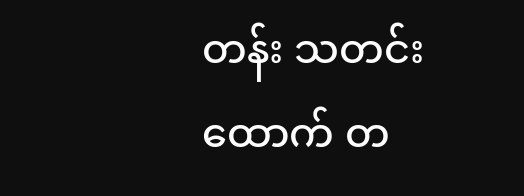တန်း သတင်းထောက် တ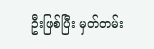ဦးဖြစ်ပြီး မှတ်တမ်း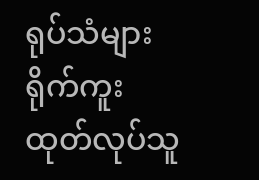ရုပ်သံများ ရိုက်ကူး ထုတ်လုပ်သူ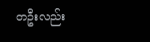တဦးလည်း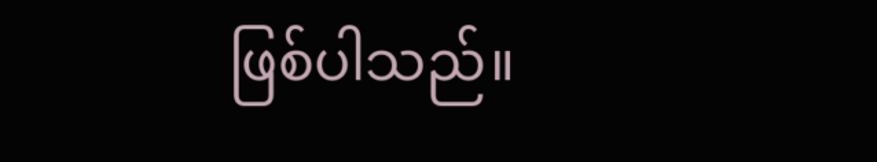ဖြစ်ပါသည်။